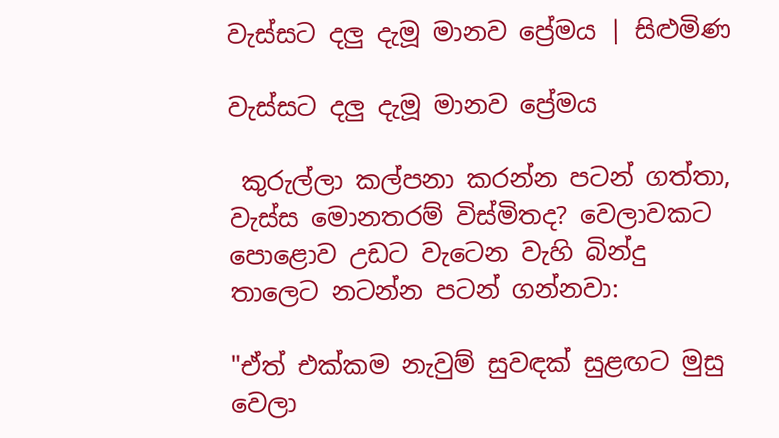වැස්සට දලු දැමූ මානව ප්‍රේමය | සිළුමිණ

වැස්සට දලු දැමූ මානව ප්‍රේමය

 කුරුල්ලා කල්පනා කරන්න පටන් ගත්තා, වැස්ස මොනතරම් විස්මිතද? වෙලාවකට පොළොව උඩට වැටෙන වැහි බින්දු තාලෙට නටන්න පටන් ගන්නවා:

"ඒත් එක්කම නැවුම් සුවඳක් සුළඟට මුසු වෙලා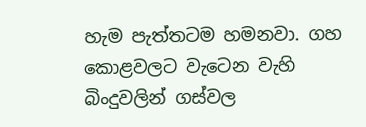හැම පැත්තටම හමනවා. ගහ කොළවලට වැටෙන වැහි බිංදුවලින් ගස්වල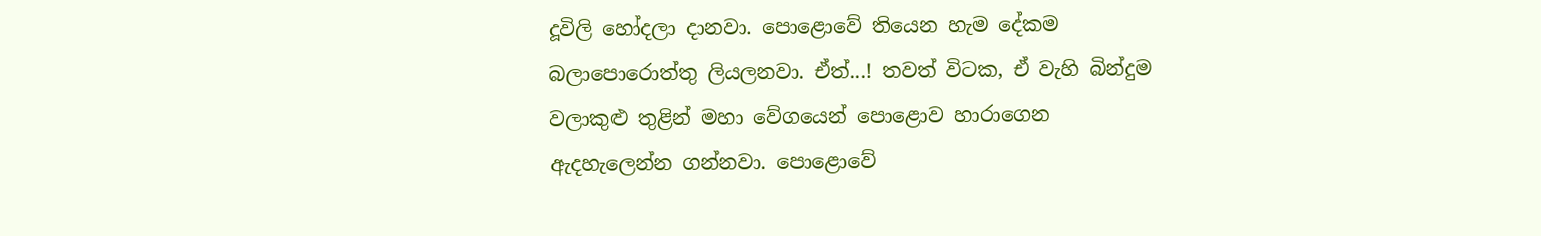දූවිලි හෝදලා දානවා. පොළොවේ තියෙන හැම දේකම බලාපොරොත්තු ලියලනවා. ඒත්...! තවත් විටක, ඒ වැහි බින්දුම වලාකුළු තුළින් මහා වේගයෙන් පොළොව හාරාගෙන ඇදහැලෙන්න ගන්නවා. පොළොවේ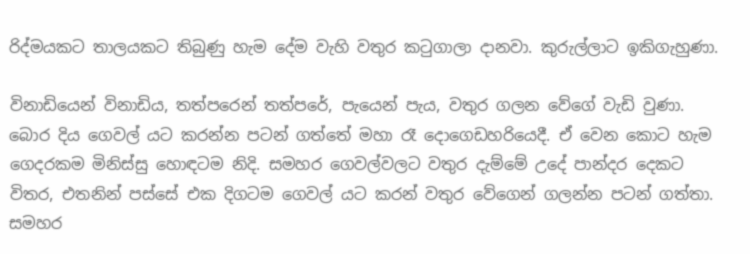රිද්මයකට තාලයකට තිබුණු හැම දේම වැහි වතුර කටුගාලා දානවා. කුරුල්ලාට ඉකිගැහුණා.

විනාඩියෙන් විනාඩිය, තත්පරෙන් තත්පරේ, පැයෙන් පැය, වතුර ගලන වේගේ වැඩි වුණා. බොර දිය ගෙවල් යට කරන්න පටන් ගත්තේ මහා රෑ දොගෙඩහරියෙදී. ඒ වෙන කොට හැම ගෙදරකම මිනිස්සු හොඳටම නිදි. සමහර ගෙවල්වලට වතුර දැම්මේ උදේ පාන්දර දෙකට විතර, එතනින් පස්සේ එක දිගටම ගෙවල් යට කරන් වතුර වේගෙන් ගලන්න පටන් ගත්තා. සමහර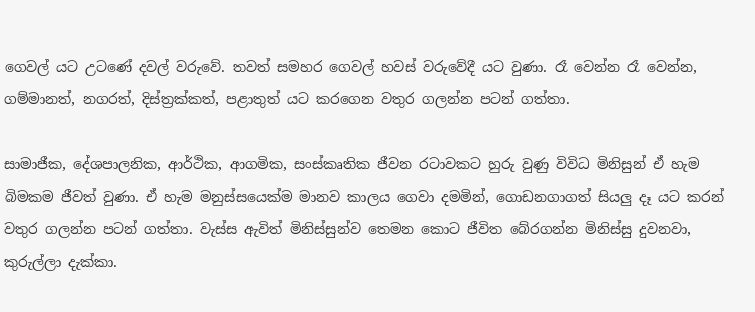ගෙවල් යට උටණේ දවල් වරුවේ. තවත් සමහර ගෙවල් හවස් වරුවේදී යට වුණා. රෑ වෙන්න රෑ වෙන්න, ගම්මානත්, නගරත්, දිස්ත්‍රක්කත්, පළාතුත් යට කරගෙන වතුර ගලන්න පටන් ගත්තා.

සාමාජීක, දේශපාලනික, ආර්ථික, ආගමික, සංස්කෘතික ජීවන රටාවකට හුරු වුණු විවිධ මිනිසුන් ඒ හැම බිමකම ජීවත් වුණා. ඒ හැම මනුස්සයෙක්ම මානව කාලය ගෙවා දමමින්, ගොඩනගාගත් සියලු දෑ යට කරන් වතුර ගලන්න පටන් ගත්තා. වැස්ස ඇවිත් මිනිස්සුන්ව තෙමන කොට ජීවිත බේරගන්න මිනිස්සු දුවනවා, කුරුල්ලා දැක්කා.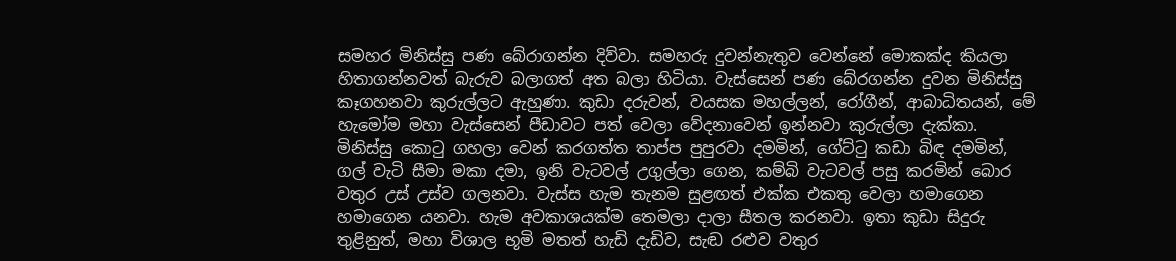සමහර මිනිස්සු පණ බේරාගන්න දිව්වා. සමහරු දුවන්නැතුව වෙන්නේ මොකක්ද කියලා හිතාගන්නවත් බැරුව බලාගත් අත බලා හිටියා. වැස්සෙන් පණ බේරගන්න දුවන මිනිස්සු කෑගහනවා කුරුල්ලට ඇහුණා. කුඩා දරුවන්, වයසක මහල්ලන්, රෝගීන්, ආබාධිතයන්, මේ හැමෝම මහා වැස්සෙන් පීඩාවට පත් වෙලා වේදනාවෙන් ඉන්නවා කුරුල්ලා දැක්කා. මිනිස්සු කොටු ගහලා වෙන් කරගත්ත තාප්ප පුපුරවා දමමින්, ගේට්ටු කඩා බිඳ දමමින්, ගල් වැටි සීමා මකා දමා, ඉනි වැටවල් උගුල්ලා ගෙන, කම්බි වැටවල් පසු කරමින් බොර වතුර උස් උස්ව ගලනවා. වැස්ස හැම තැනම සුළඟත් එක්ක එකතු වෙලා හමාගෙන හමාගෙන යනවා. හැම අවකාශයක්ම තෙමලා දාලා සීතල කරනවා. ඉතා කුඩා සිදුරු තුළිනුත්, මහා විශාල භූමි මතත් හැඩි දැඩිව, සැඬ රළුව වතුර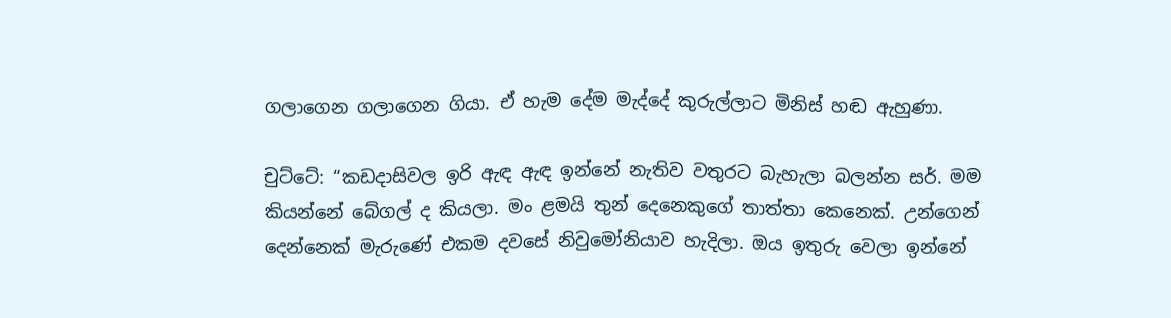ගලාගෙන ගලාගෙන ගියා. ඒ හැම දේම මැද්දේ කුරුල්ලාට මිනිස් හඬ ඇහුණා.

චුට්ටේ: “කඩදාසිවල ඉරි ඇඳ ඇඳ ඉන්නේ නැතිව වතුරට බැහැලා බලන්න සර්. මම කියන්නේ බේගල් ද කියලා. මං ළමයි තුන් දෙනෙකුගේ තාත්තා කෙනෙක්. උන්ගෙන් දෙන්නෙක් මැරුණේ එකම දවසේ නිවුමෝනියාව හැදිලා. ඔය ඉතුරු වෙලා ඉන්නේ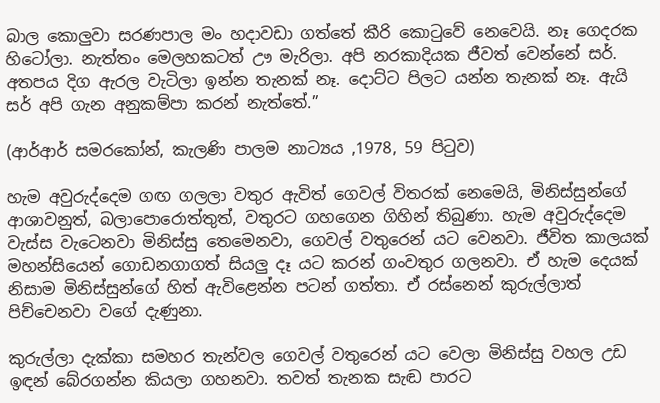බාල කොලුවා සරණපාල මං හදාවඩා ගත්තේ කීරි කොටුවේ නෙවෙයි. නෑ ගෙදරක හිටෝලා. නැත්තං මෙලහකටත් ඌ මැරිලා. අපි නරකාදියක ජීවත් වෙන්නේ සර්. අතපය දිග ඇරල වැටිලා ඉන්න තැනක් නෑ. දොට්ට පිලට යන්න තැනක් නෑ. ඇයි සර් අපි ගැන අනුකම්පා කරන් නැත්තේ.”

(ආර්ආර් සමරකෝන්, කැලණි පාලම නාට්‍යය ,1978, 59 පිටුව)

හැම අවුරුද්දෙම ගඟ ගලලා වතුර ඇවිත් ගෙවල් විතරක් නෙමෙයි, මිනිස්සුන්ගේ ආශාවනුත්, බලාපොරොත්තුත්, වතුරට ගහගෙන ගිහින් තිබුණා. හැම අවුරුද්දෙම වැස්ස වැටෙනවා මිනිස්සු තෙමෙනවා, ගෙවල් වතුරෙන් යට වෙනවා. ජීවිත කාලයක් මහන්සියෙන් ගොඩනගාගත් සියලු දෑ යට කරන් ගංවතුර ගලනවා. ඒ හැම දෙයක් නිසාම මිනිස්සුන්ගේ හිත් ඇවිළෙන්න පටන් ගත්තා. ඒ රස්නෙන් කුරුල්ලාත් පිච්චෙනවා වගේ දැණුනා.

කුරුල්ලා දැක්කා සමහර තැන්වල ගෙවල් වතුරෙන් යට වෙලා මිනිස්සු වහල උඩ ඉඳන් බේරගන්න කියලා ගහනවා. තවත් තැනක සැඬ පාරට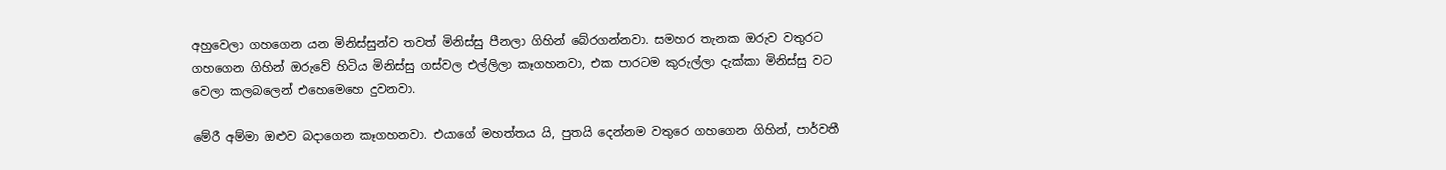අහුවෙලා ගහගෙන යන මිනිස්සුන්ව තවත් මිනිස්සු පීනලා ගිහින් බේරගන්නවා. සමහර තැනක ඔරුව වතුරට ගහගෙන ගිහින් ඔරුවේ හිටි‍ය මිනිස්සු ගස්වල එල්ලිලා කෑගහනවා, එක පාරටම කුරුල්ලා දැක්කා මිනිස්සු වට වෙලා කලබලෙන් එහෙමෙහෙ දුවනවා.

මේරී අම්මා ඔළුව බදාගෙන කෑගහනවා. එයාගේ මහත්තය යි, පුතයි දෙන්නම වතුරෙ ගහගෙන ගිහින්, පාර්වතී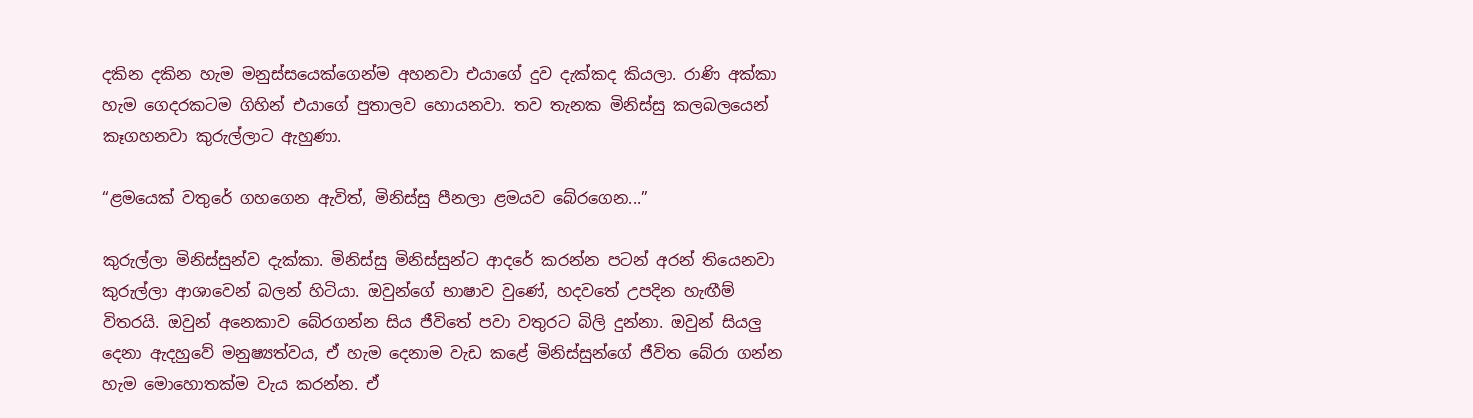දකින දකින හැම මනුස්සයෙක්ගෙන්ම අහනවා එයාගේ දුව දැක්කද කියලා. රාණි අක්කා හැම ගෙදරකටම ගිහින් එයාගේ පුතාලව හොයනවා. තව තැනක මිනිස්සු කලබලයෙන් කෑගහනවා කුරුල්ලාට ඇහුණා.

“ළමයෙක් වතුරේ ගහගෙන ඇවිත්, මිනිස්සු පීනලා ළමයව බේරගෙන...”

කුරුල්ලා මිනිස්සුන්ව දැක්කා. මිනිස්සු මිනිස්සුන්ට ආදරේ කරන්න පටන් අරන් තියෙනවා කුරුල්ලා ආශාවෙන් බලන් හිටියා. ඔවුන්ගේ භාෂාව වුණේ, හදවතේ උපදින හැඟීම් විතරයි. ඔවුන් අනෙකාව බේරගන්න සිය ජීවිතේ පවා වතුරට බිලි දුන්නා. ඔවුන් සියලු දෙනා ඇදහුවේ මනුෂ්‍යත්වය, ඒ හැම දෙනාම වැඩ කළේ මිනිස්සුන්ගේ ජීවිත බේරා ගන්න හැම මොහොතක්ම වැය කරන්න. ඒ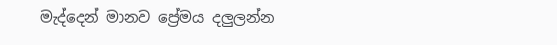මැද්දෙන් මානව ප්‍රේමය දලුලන්න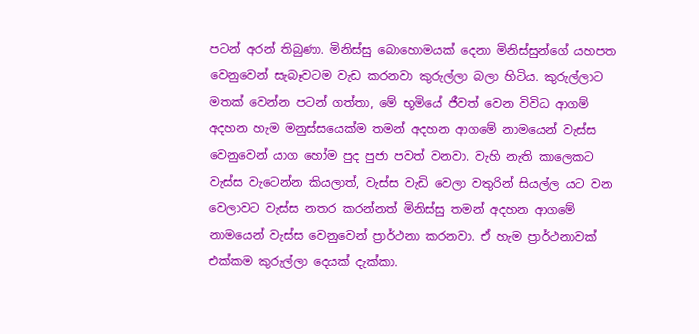පටන් අරන් තිබුණා. මිනිස්සු බොහොමයක් දෙනා මිනිස්සුන්ගේ යහපත වෙනුවෙන් සැබෑවටම වැඩ කරනවා කුරුල්ලා බලා හිටිය. කුරුල්ලාට මතක් වෙන්න පටන් ගත්තා, මේ භූමියේ ජීවත් වෙන විවිධ ආගම් අදහන හැම මනුස්සයෙක්ම තමන් අදහන ආගමේ නාමයෙන් වැස්ස වෙනුවෙන් යාග හෝම පුද පුජා පවත් වනවා. වැහි නැති කාලෙකට වැස්ස වැටෙන්න කියලාත්, වැස්ස වැඩි වෙලා වතුරින් සියල්ල යට වන වෙලාවට වැස්ස නතර කරන්නත් මිනිස්සු තමන් අදහන ආගමේ නාමයෙන් වැස්ස වෙනුවෙන් ප්‍රාර්ථනා කරනවා. ඒ හැම ප්‍රාර්ථනාවක් එක්කම කුරුල්ලා දෙයක් දැක්කා.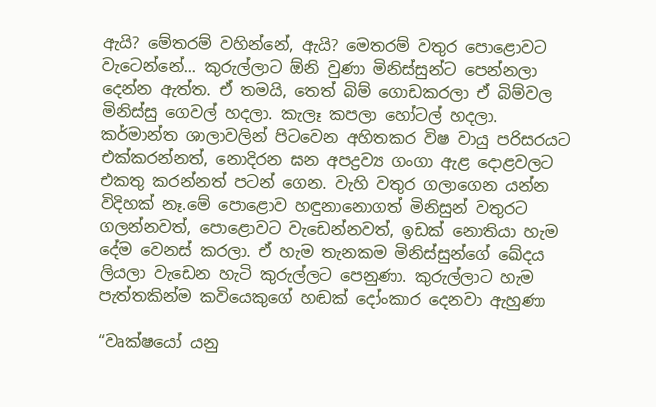ඇයි? මේතරම් වහින්නේ, ඇයි? මෙතරම් වතුර පොළොවට වැටෙන්නේ... කුරුල්ලාට ඕනි වුණා මිනිස්සුන්ට පෙන්නලා දෙන්න ඇත්ත. ඒ තමයි, තෙත් බිම් ගොඩකරලා ඒ බිම්වල මිනිස්සු ගෙවල් හදලා. කැලෑ කපලා හෝටල් හදලා. කර්මාන්ත ශාලාවලින් පිටවෙන අහිතකර විෂ වායු පරිසරයට එක්කරන්නත්, නොදිරන ඝන අපද්‍රව්‍ය ගංගා ඇළ දොළවලට එකතු කරන්නත් පටන් ගෙන. වැහි වතුර ගලාගෙන යන්න විදිහක් නෑ.මේ පොළොව හඳුනානොගත් මිනිසුන් වතුරට ගලන්නවත්, පොළොවට වැඩෙන්නවත්, ඉඩක් නොතියා හැම දේම වෙනස් කරලා. ඒ හැම තැනකම මිනිස්සුන්ගේ ඛේදය ලියලා වැඩෙන හැටි කුරුල්ලට පෙනුණා. කුරුල්ලාට හැම පැත්තකින්ම කවියෙකුගේ හඬක් දෝංකාර දෙනවා ඇහුණා

“වෘක්ෂයෝ යනු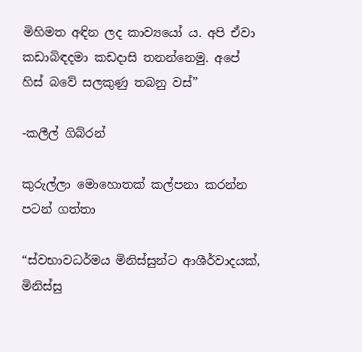මිහිමත අඳින ලද කාව්‍යයෝ ය. අපි ඒවා කඩාබිඳදමා කඩදාසි තනන්නෙමු. අපේ හිස් බවේ සලකුණු තබනු වස්”

-කලීල් ගිබ්රන්

කුරුල්ලා මොහොතක් කල්පනා කරන්න පටන් ගත්තා

“ස්වභාවධර්මය මිනිස්සුන්ට ආශීර්වාදයක්, මිනිස්සු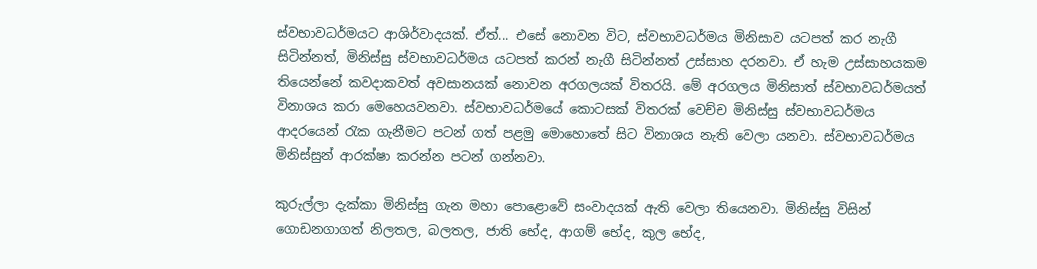ස්වභාවධර්මයට ආශිර්වාදයක්. ඒත්... එසේ නොවන විට, ස්වභාවධර්මය මිනිසාව යටපත් කර නැගී සිටින්නත්, මිනිස්සු ස්වභාවධර්මය යටපත් කරන් නැගී සිටින්නත් උස්සාහ දරනවා. ඒ හැම උස්සාහයකම තියෙන්නේ කවදාකවත් අවසානයක් නොවන අරගලයක් විතරයි. මේ අරගලය මිනිසාත් ස්වභාවධර්මයත් විනාශය කරා මෙහෙයවනවා. ස්වභාවධර්මයේ කොටසක් විතරක් වෙච්ච මිනිස්සු ස්වභාවධර්මය ආදරයෙන් රැක ගැනීමට පටන් ගත් පළමු මොහොතේ සිට විනාශය නැති වෙලා යනවා. ස්වභාවධර්මය මිනිස්සුන් ආරක්ෂා කරන්න පටන් ගන්නවා.

කුරුල්ලා දැක්කා මිනිස්සු ගැන මහා පොළොවේ සංවාදයක් ඇති වෙලා තියෙනවා. මිනිස්සු විසින් ගොඩනගාගත් නිලතල, බලතල, ජාති භේද, ආගම් භේද, කුල භේද,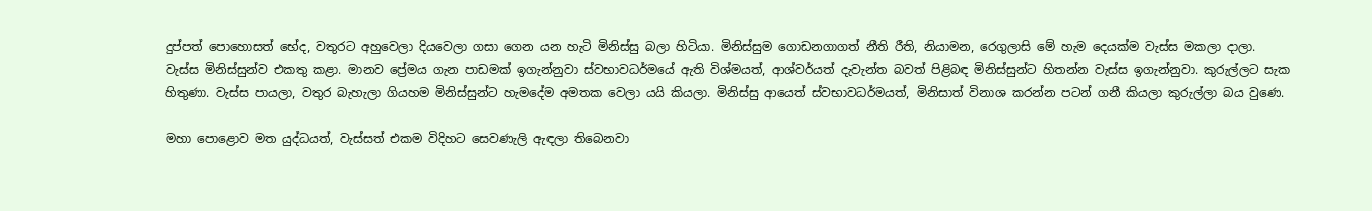දුප්පත් පොහොසත් භේද, වතුරට අහුවෙලා දියවෙලා ගසා ගෙන යන හැටි මිනිස්සු බලා හිටියා. මිනිස්සුම ගොඩනගාගත් නීති රීති, නියාමන, රෙගුලාසි මේ හැම දෙයක්ම වැස්ස මකලා දාලා. වැස්ස මිනිස්සුන්ව එකතු කළා. මානව ප්‍රේමය ගැන පාඩමක් ඉගැන්නුවා ස්වභාවධර්මයේ ඇති විශ්මයත්, ආශ්වර්යත් දැවැන්ත බවත් පිළිබඳ මිනිස්සුන්ට හිතන්න වැස්ස ඉගැන්නුවා. කුරුල්ලට සැක හිතුණා. වැස්ස පායලා, වතුර බැහැලා ගියහම මිනිස්සුන්ට හැමදේම අමතක වෙලා යයි කියලා. මිනිස්සු ආයෙත් ස්වභාවධර්මයත්, මිනිසාත් විනාශ කරන්න පටන් ගනී කියලා කුරුල්ලා බය වුණෙ.

මහා පොළොව මත යුද්ධයත්, වැස්සත් එකම විදිහට සෙවණැලි ඇඳලා තිබෙනවා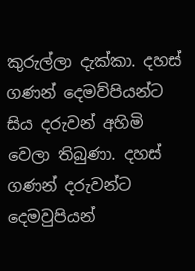කුරුල්ලා දැක්කා. දහස් ගණන් දෙමව්පියන්ට සිය දරුවන් අහිමි වෙලා තිබුණා. දහස් ගණන් දරුවන්ට දෙමවුපියන්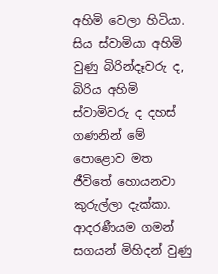අහිමි වෙලා හිටියා. සිය ස්වාමියා අහිමි වුණු බිරින්දෑවරු ද, බිරිය අහිමි ස්වාමිවරු ද දහස් ගණනින් මේ පොළොව මත ජීවිතේ හොයනවා කුරුල්ලා දැක්කා. ආදරණීයම ගමන් සගයන් මිහිදන් වුණු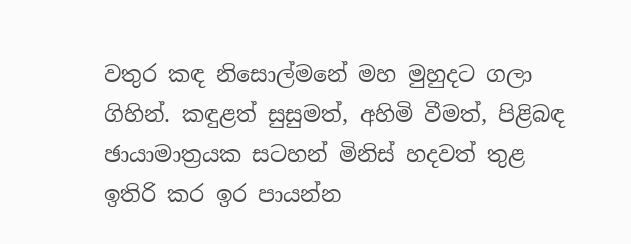වතුර කඳ නිසොල්මනේ මහ මුහුදට ගලා ගිහින්. කඳුළත් සුසුමත්, අහිමි වීමත්, පිළිබඳ ඡායාමාත්‍රයක සටහන් මිනිස් හදවත් තුළ ඉතිරි කර ඉර පායන්න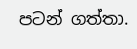පටන් ගත්තා.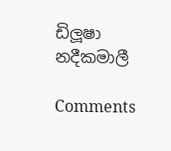ඩිලූෂා නදීකමාලී

Comments